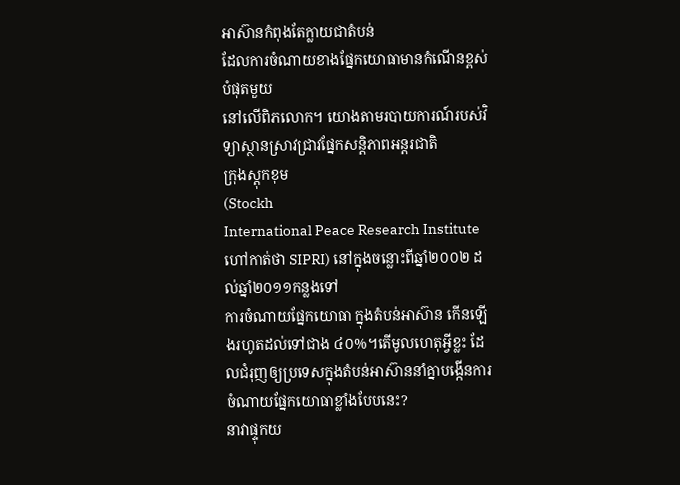អាស៊ានកំពុងតែក្លាយជាតំបន់
ដែលការចំណាយខាងផ្នែកយោធាមានកំណើនខ្ពស់បំផុតមួយ
នៅលើពិភលោក។ យោងតាមរបាយការណ៍របស់វិទ្យាស្ថានស្រាវជ្រាវផ្នែកសន្តិភាពអន្តរជាតិ
ក្រុងស្តុកខុម
(Stockh
International Peace Research Institute ហៅកាត់ថា SIPRI) នៅក្នុងចន្លោះពីឆ្នាំ២០០២ ដល់ឆ្នាំ២០១១កន្លងទៅ
ការចំណាយផ្នែកយោធា ក្នុងតំបន់អាស៊ាន កើនឡើងរហូតដល់ទៅជាង ៤០%។តើមូលហេតុអ្វីខ្លះ ដែលជំរុញឲ្យប្រទេសក្នុងតំបន់អាស៊ាននាំគ្នាបង្កើនការចំណាយផ្នែកយោធាខ្លាំងបែបនេះ?
នាវាផ្ទុកយ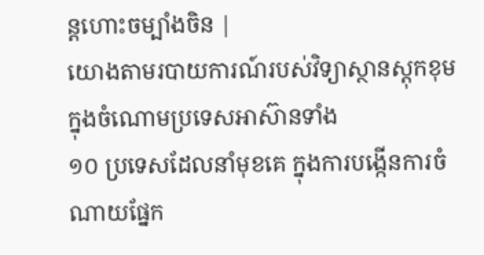ន្តហោះចម្បាំងចិន |
យោងតាមរបាយការណ៍របស់វិទ្យាស្ថានស្តុកខុម
ក្នុងចំណោមប្រទេសអាស៊ានទាំង
១០ ប្រទេសដែលនាំមុខគេ ក្នុងការបង្កើនការចំណាយផ្នែក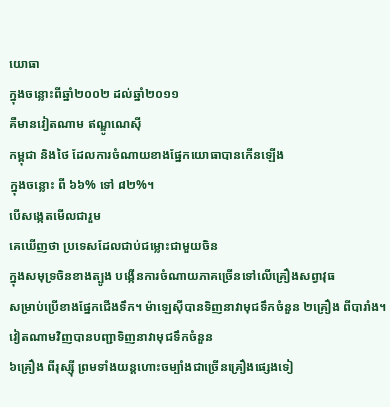យោធា
ក្នុងចន្លោះពីឆ្នាំ២០០២ ដល់ឆ្នាំ២០១១
គឺមានវៀតណាម ឥណ្ឌូណេស៊ី
កម្ពុជា និងថៃ ដែលការចំណាយខាងផ្នែកយោធាបានកើនឡើង
ក្នុងចន្លោះ ពី ៦៦% ទៅ ៨២%។
បើសង្កេតមើលជារួម
គេឃើញថា ប្រទេសដែលជាប់ជម្លោះជាមួយចិន
ក្នុងសមុទ្រចិនខាងត្បូង បង្កើនការចំណាយភាគច្រើនទៅលើគ្រឿងសព្វាវុធ
សម្រាប់ប្រើខាងផ្នែកជើងទឹក។ ម៉ាឡេស៊ីបានទិញនាវាមុជទឹកចំនួន ២គ្រឿង ពីបារាំង។
វៀតណាមវិញបានបញ្ជាទិញនាវាមុជទឹកចំនួន
៦គ្រឿង ពីរុស្ស៊ី ព្រមទាំងយន្តហោះចម្បាំងជាច្រើនគ្រឿងផ្សេងទៀ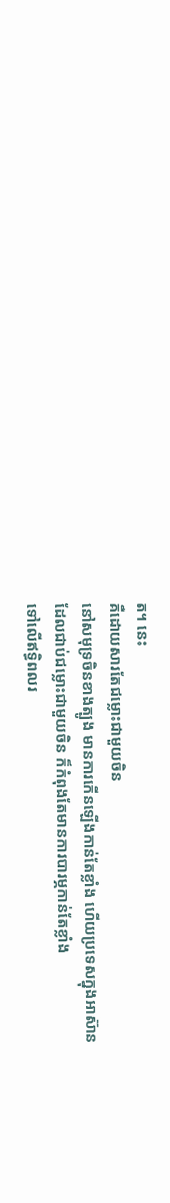ត។ នេះ
គឺដោយសារតែជម្លោះជាមួយចិន
នៅសមុទ្រចិនខាងត្បូង មានការកើនឡើងកាន់តែខ្លាំង ហើយប្រទេសក្នុងអាស៊ាន
ដែលជាប់ជម្លោះជាមួយចិន ក៏កំពុងតែមានការបារម្ភកាន់តែខ្លាំង
ទៅលើឥទ្ធិពលរ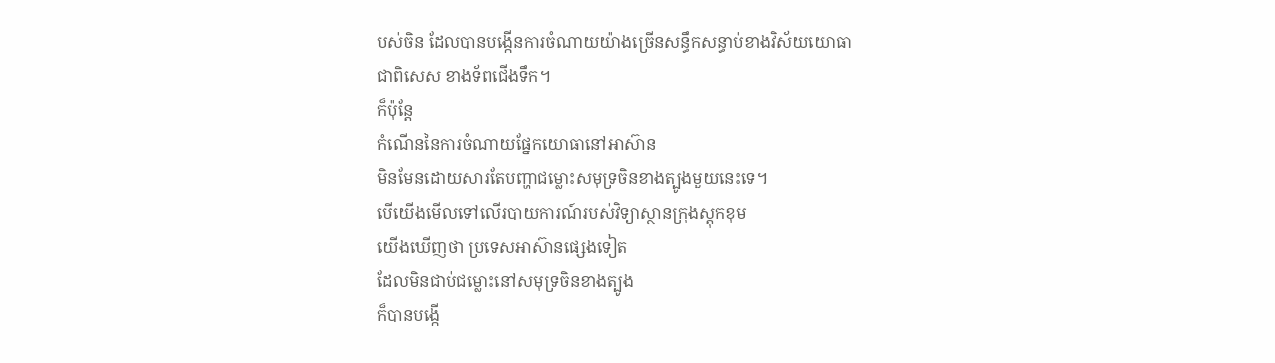បស់ចិន ដែលបានបង្កើនការចំណាយយ៉ាងច្រើនសន្ធឹកសន្ធាប់ខាងវិស័យយោធា
ជាពិសេស ខាងទ័ពជើងទឹក។
ក៏ប៉ុន្តែ
កំណើននៃការចំណាយផ្នែកយោធានៅអាស៊ាន
មិនមែនដោយសារតែបញ្ហាជម្លោះសមុទ្រចិនខាងត្បូងមួយនេះទេ។
បើយើងមើលទៅលើរបាយការណ៍របស់វិទ្យាស្ថានក្រុងស្តុកខុម
យើងឃើញថា ប្រទេសអាស៊ានផ្សេងទៀត
ដែលមិនជាប់ជម្លោះនៅសមុទ្រចិនខាងត្បូង
ក៏បានបង្កើ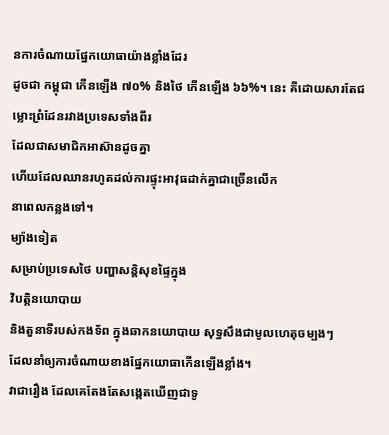នការចំណាយផ្នែកយោធាយ៉ាងខ្លាំងដែរ
ដូចជា កម្ពុជា កើនឡើង ៧០% និងថៃ កើនឡើង ៦៦%។ នេះ គឺដោយសារតែជម្លោះព្រំដែនរវាងប្រទេសទាំងពីរ
ដែលជាសមាជិកអាស៊ានដូចគ្នា
ហើយដែលឈានរហូតដល់ការផ្ទុះអាវុធដាក់គ្នាជាច្រើនលើក
នាពេលកន្លងទៅ។
ម្យ៉ាងទៀត
សម្រាប់ប្រទេសថៃ បញ្ហាសន្តិសុខផ្ទៃក្នុង
វិបត្តិនយោបាយ
និងតួនាទីរបស់កងទ័ព ក្នុងឆាកនយោបាយ សុទ្ធសឹងជាមូលហេតុចម្បងៗ
ដែលនាំឲ្យការចំណាយខាងផ្នែកយោធាកើនឡើងខ្លាំង។
វាជារឿង ដែលគេតែងតែសង្កេតឃើញជាទូ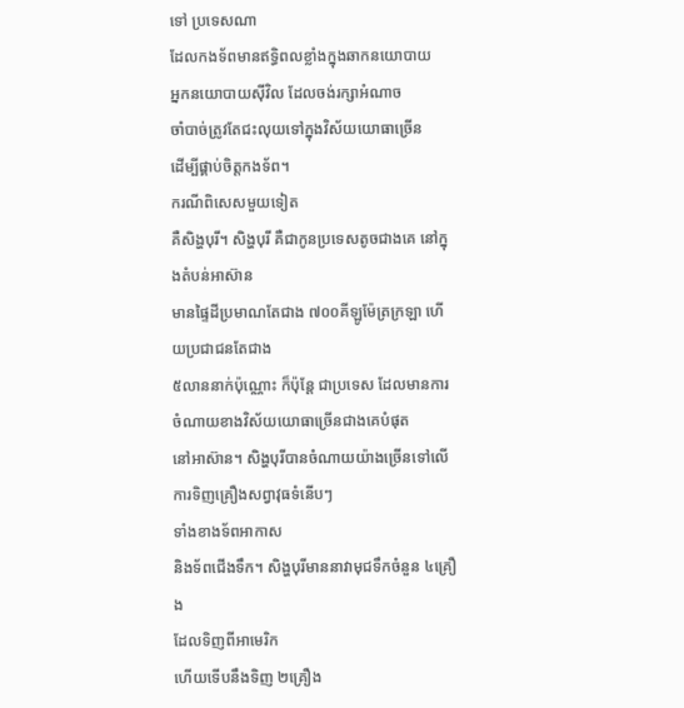ទៅ ប្រទេសណា
ដែលកងទ័ពមានឥទ្ធិពលខ្លាំងក្នុងឆាកនយោបាយ
អ្នកនយោបាយស៊ីវិល ដែលចង់រក្សាអំណាច
ចាំបាច់ត្រូវតែជះលុយទៅក្នុងវិស័យយោធាច្រើន
ដើម្បីផ្គាប់ចិត្តកងទ័ព។
ករណីពិសេសមួយទៀត
គឺសិង្ហបុរី។ សិង្ហបុរី គឺជាកូនប្រទេសតូចជាងគេ នៅក្នុងតំបន់អាស៊ាន
មានផ្ទៃដីប្រមាណតែជាង ៧០០គីឡូម៉ែត្រក្រឡា ហើយប្រជាជនតែជាង
៥លាននាក់ប៉ុណ្ណោះ ក៏ប៉ុន្តែ ជាប្រទេស ដែលមានការចំណាយខាងវិស័យយោធាច្រើនជាងគេបំផុត
នៅអាស៊ាន។ សិង្ហបុរីបានចំណាយយ៉ាងច្រើនទៅលើការទិញគ្រឿងសព្វាវុធទំនើបៗ
ទាំងខាងទ័ពអាកាស
និងទ័ពជើងទឹក។ សិង្ហបុរីមាននាវាមុជទឹកចំនួន ៤គ្រឿង
ដែលទិញពីអាមេរិក
ហើយទើបនឹងទិញ ២គ្រឿង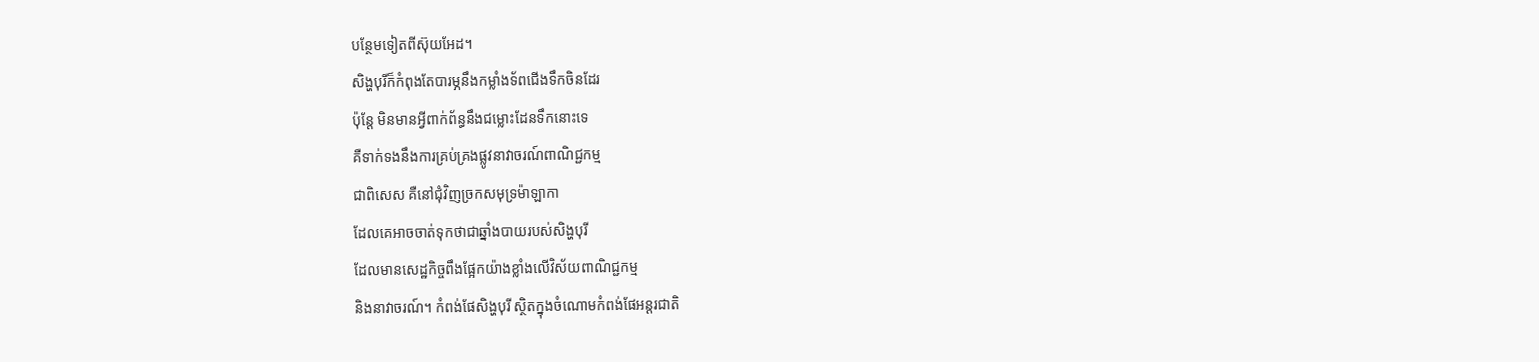បន្ថែមទៀតពីស៊ុយអែដ។
សិង្ហបុរីក៏កំពុងតែបារម្ភនឹងកម្លាំងទ័ពជើងទឹកចិនដែរ
ប៉ុន្តែ មិនមានអ្វីពាក់ព័ន្ធនឹងជម្លោះដែនទឹកនោះទេ
គឺទាក់ទងនឹងការគ្រប់គ្រងផ្លូវនាវាចរណ៍ពាណិជ្ជកម្ម
ជាពិសេស គឺនៅជុំវិញច្រកសមុទ្រម៉ាឡាកា
ដែលគេអាចចាត់ទុកថាជាឆ្នាំងបាយរបស់សិង្ហបុរី
ដែលមានសេដ្ឋកិច្ចពឹងផ្អែកយ៉ាងខ្លាំងលើវិស័យពាណិជ្ជកម្ម
និងនាវាចរណ៍។ កំពង់ផែសិង្ហបុរី ស្ថិតក្នុងចំណោមកំពង់ផែអន្តរជាតិ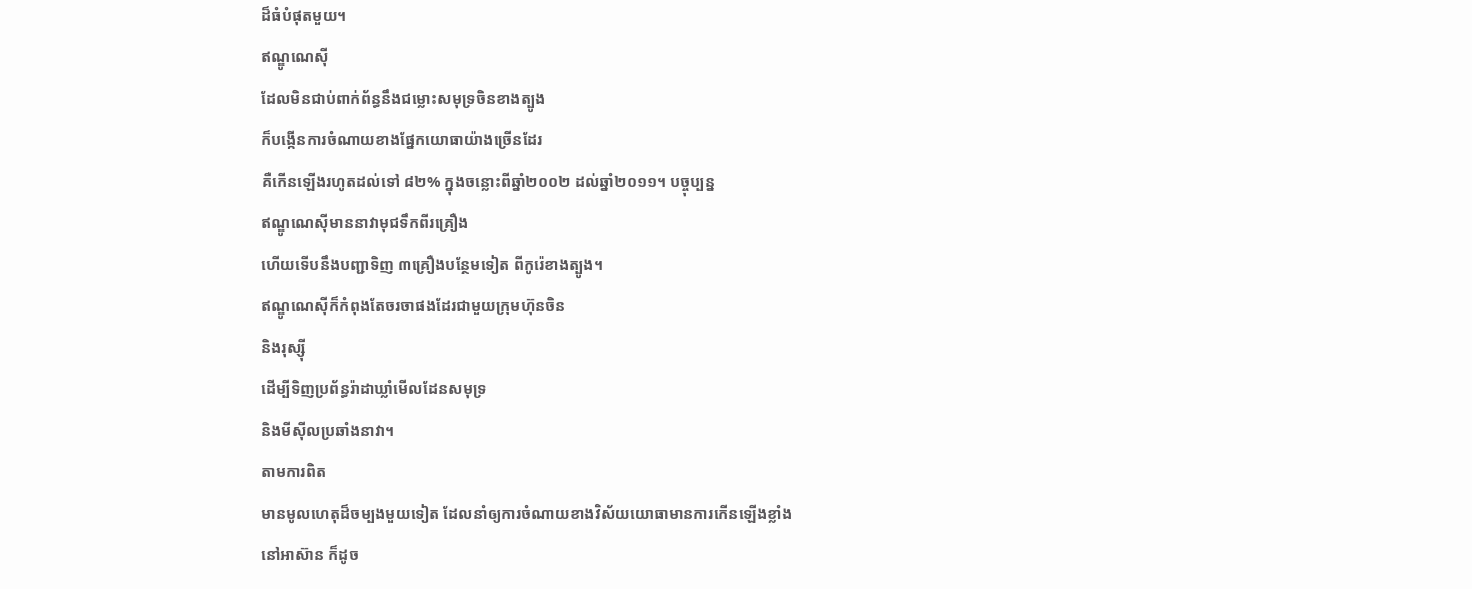ដ៏ធំបំផុតមួយ។
ឥណ្ឌូណេស៊ី
ដែលមិនជាប់ពាក់ព័ន្ធនឹងជម្លោះសមុទ្រចិនខាងត្បូង
ក៏បង្កើនការចំណាយខាងផ្នែកយោធាយ៉ាងច្រើនដែរ
គឺកើនឡើងរហូតដល់ទៅ ៨២% ក្នុងចន្លោះពីឆ្នាំ២០០២ ដល់ឆ្នាំ២០១១។ បច្ចុប្បន្ន
ឥណ្ឌូណេស៊ីមាននាវាមុជទឹកពីរគ្រឿង
ហើយទើបនឹងបញ្ជាទិញ ៣គ្រឿងបន្ថែមទៀត ពីកូរ៉េខាងត្បូង។
ឥណ្ឌូណេស៊ីក៏កំពុងតែចរចាផងដែរជាមួយក្រុមហ៊ុនចិន
និងរុស្ស៊ី
ដើម្បីទិញប្រព័ន្ធរ៉ាដាឃ្លាំមើលដែនសមុទ្រ
និងមីស៊ីលប្រឆាំងនាវា។
តាមការពិត
មានមូលហេតុដ៏ចម្បងមួយទៀត ដែលនាំឲ្យការចំណាយខាងវិស័យយោធាមានការកើនឡើងខ្លាំង
នៅអាស៊ាន ក៏ដូច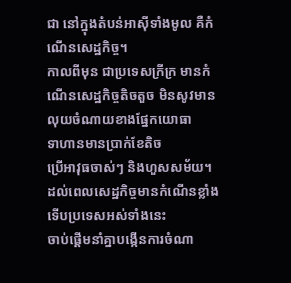ជា នៅក្នុងតំបន់អាស៊ីទាំងមូល គឺកំណើនសេដ្ឋកិច្ច។
កាលពីមុន ជាប្រទេសក្រីក្រ មានកំណើនសេដ្ឋកិច្ចតិចតួច មិនសូវមានលុយចំណាយខាងផ្នែកយោធា
ទាហានមានប្រាក់ខែតិច
ប្រើអាវុធចាស់ៗ និងហួសសម័យ។ ដល់ពេលសេដ្ឋកិច្ចមានកំណើនខ្លាំង ទើបប្រទេសអស់ទាំងនេះ
ចាប់ផ្តើមនាំគ្នាបង្កើនការចំណា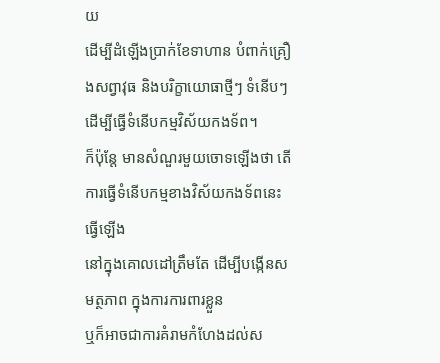យ
ដើម្បីដំឡើងប្រាក់ខែទាហាន បំពាក់គ្រឿងសព្វាវុធ និងបរិក្ខាយោធាថ្មីៗ ទំនើបៗ
ដើម្បីធ្វើទំនើបកម្មវិស័យកងទ័ព។
ក៏ប៉ុន្តែ មានសំណួរមួយចោទឡើងថា តើការធ្វើទំនើបកម្មខាងវិស័យកងទ័ពនេះ ធ្វើឡើង
នៅក្នុងគោលដៅត្រឹមតែ ដើម្បីបង្កើនសមត្ថភាព ក្នុងការការពារខ្លួន
ឬក៏អាចជាការគំរាមកំហែងដល់ស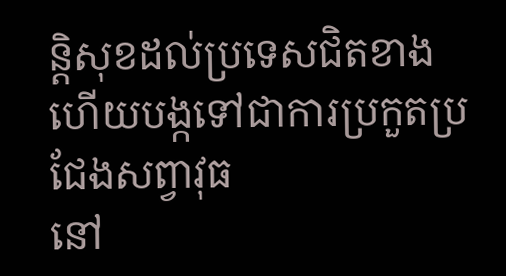ន្តិសុខដល់ប្រទេសជិតខាង
ហើយបង្កទៅជាការប្រកួតប្រជែងសព្វាវុធ
នៅ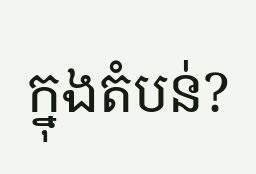ក្នុងតំបន់?